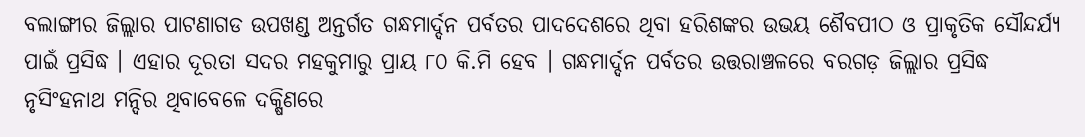ବଲାଙ୍ଗୀର ଜିଲ୍ଲାର ପାଟଣାଗଡ ଉପଖଣ୍ଡ ଅନ୍ତର୍ଗତ ଗନ୍ଧମାର୍ଦ୍ଦନ ପର୍ବତର ପାଦଦେଶରେ ଥିବା ହରିଶଙ୍କର ଉଭୟ ଶୈବପୀଠ ଓ ପ୍ରାକୃତିକ ସୌନ୍ଦର୍ଯ୍ୟ ପାଇଁ ପ୍ରସିଦ୍ଧ । ଏହାର ଦୂରତା ସଦର ମହକୁମାରୁ ପ୍ରାୟ ୮୦ କି.ମି ହେବ । ଗନ୍ଧମାର୍ଦ୍ଦନ ପର୍ବତର ଉତ୍ତରାଞ୍ଚଳରେ ବରଗଡ଼ ଜିଲ୍ଲାର ପ୍ରସିଦ୍ଧ ନୃସିଂହନାଥ ମନ୍ଦିର ଥିବାବେଳେ ଦକ୍ଷିଣରେ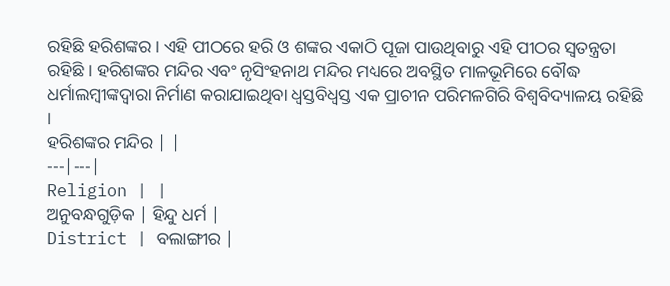ରହିଛି ହରିଶଙ୍କର । ଏହି ପୀଠରେ ହରି ଓ ଶଙ୍କର ଏକାଠି ପୂଜା ପାଉଥିବାରୁ ଏହି ପୀଠର ସ୍ୱତନ୍ତ୍ରତା ରହିଛି । ହରିଶଙ୍କର ମନ୍ଦିର ଏବଂ ନୃସିଂହନାଥ ମନ୍ଦିର ମଧ୍ୟରେ ଅବସ୍ଥିତ ମାଳଭୂମିରେ ବୌଦ୍ଧ ଧର୍ମାଲମ୍ବୀଙ୍କଦ୍ୱାରା ନିର୍ମାଣ କରାଯାଇଥିବା ଧ୍ୱସ୍ତବିଧ୍ୱସ୍ତ ଏକ ପ୍ରାଚୀନ ପରିମଳଗିରି ବିଶ୍ୱବିଦ୍ୟାଳୟ ରହିଛି ।
ହରିଶଙ୍କର ମନ୍ଦିର | |
---|---|
Religion | |
ଅନୁବନ୍ଧଗୁଡ଼ିକ | ହିନ୍ଦୁ ଧର୍ମ |
District | ବଲାଙ୍ଗୀର |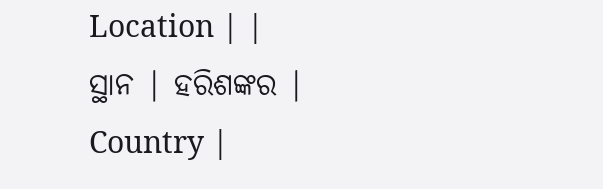Location | |
ସ୍ଥାନ | ହରିଶଙ୍କର |
Country |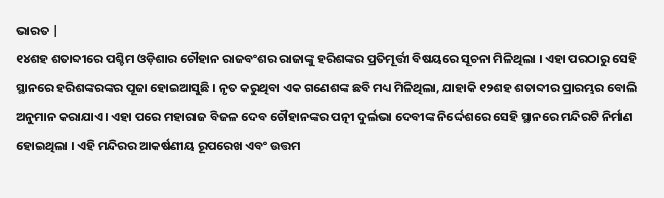ଭାରତ |
୧୪ଶହ ଶତାବ୍ଦୀରେ ପଶ୍ଚିମ ଓଡ଼ିଶାର ଚୌହାନ ରାଜବଂଶର ରାଜାଙ୍କୁ ହରିଶଙ୍କର ପ୍ରତିମୂର୍ତ୍ତୀ ବିଷୟରେ ସୂଚନା ମିଳିଥିଲା । ଏହା ପରଠାରୁ ସେହି ସ୍ଥାନରେ ହରିଶଙ୍କରଙ୍କର ପୂଜା ହୋଇଆସୁଛି । ନୃତ କରୁଥିବା ଏକ ଗଣେଶଙ୍କ ଛବି ମଧ୍ୟ ମିଳିଥିଲା, ଯାହାକି ୧୨ଶହ ଶତାବ୍ଦୀର ପ୍ରାରମ୍ଭର ବୋଲି ଅନୁମାନ କରାଯାଏ । ଏହା ପରେ ମହାରାଜ ବିଜଳ ଦେବ ଚୌହାନଙ୍କର ପତ୍ନୀ ଦୁର୍ଲଭା ଦେବୀଙ୍କ ନିର୍ଦ୍ଦେଶରେ ସେହି ସ୍ଥାନରେ ମନ୍ଦିରଟି ନିର୍ମାଣ ହୋଇଥିଲା । ଏହି ମନ୍ଦିରର ଆକର୍ଷଣୀୟ ରୂପରେଖ ଏବଂ ଉତ୍ତମ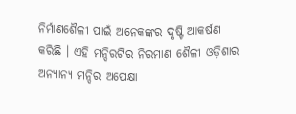ନିର୍ମାଣଶୈଳୀ ପାଇଁ ଅନେକଙ୍କର ଦୃଷ୍ଟି ଆକର୍ଷଣ କରିଛି । ଏହି ମନ୍ଦିରଟିର ନିରମାଣ ଶୈଳୀ ଓଡ଼ିଶାର ଅନ୍ୟାନ୍ୟ ମନ୍ଦିର ଅପେକ୍ଷା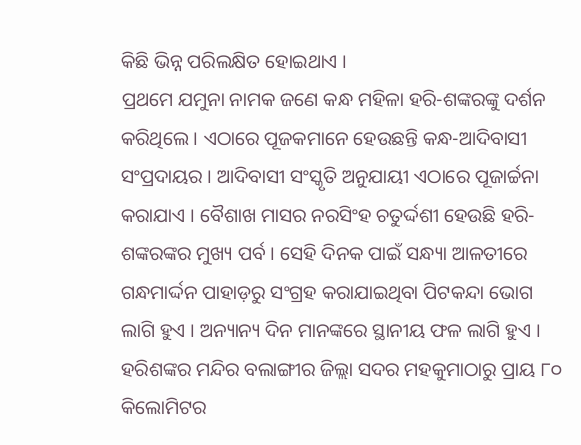କିଛି ଭିନ୍ନ ପରିଲକ୍ଷିତ ହୋଇଥାଏ ।
ପ୍ରଥମେ ଯମୁନା ନାମକ ଜଣେ କନ୍ଧ ମହିଳା ହରି-ଶଙ୍କରଙ୍କୁ ଦର୍ଶନ କରିଥିଲେ । ଏଠାରେ ପୂଜକମାନେ ହେଉଛନ୍ତି କନ୍ଧ-ଆଦିବାସୀ ସଂପ୍ରଦାୟର । ଆଦିବାସୀ ସଂସ୍କୃତି ଅନୁଯାୟୀ ଏଠାରେ ପୂଜାର୍ଚ୍ଚନା କରାଯାଏ । ବୈଶାଖ ମାସର ନରସିଂହ ଚତୁର୍ଦ୍ଦଶୀ ହେଉଛି ହରି-ଶଙ୍କରଙ୍କର ମୁଖ୍ୟ ପର୍ବ । ସେହି ଦିନକ ପାଇଁ ସନ୍ଧ୍ୟା ଆଳତୀରେ ଗନ୍ଧମାର୍ଦ୍ଦନ ପାହାଡ଼ରୁ ସଂଗ୍ରହ କରାଯାଇଥିବା ପିଟକନ୍ଦା ଭୋଗ ଲାଗି ହୁଏ । ଅନ୍ୟାନ୍ୟ ଦିନ ମାନଙ୍କରେ ସ୍ଥାନୀୟ ଫଳ ଲାଗି ହୁଏ ।
ହରିଶଙ୍କର ମନ୍ଦିର ବଲାଙ୍ଗୀର ଜିଲ୍ଲା ସଦର ମହକୁମାଠାରୁ ପ୍ରାୟ ୮୦ କିଲୋମିଟର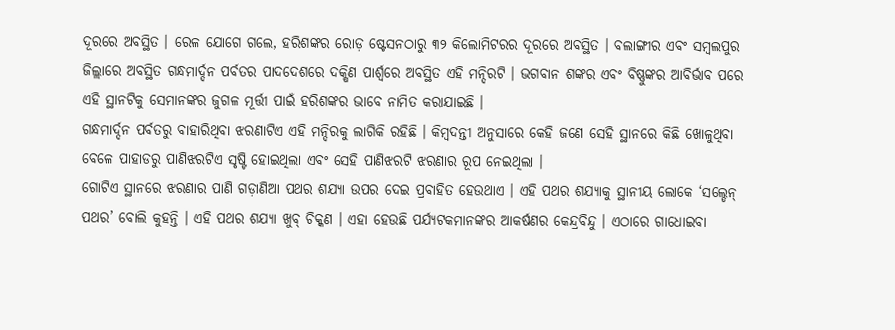ଦୂରରେ ଅବସ୍ଥିତ । ରେଳ ଯୋଗେ ଗଲେ, ହରିଶଙ୍କର ରୋଡ଼ ଷ୍ଟେସନଠାରୁ ୩୨ କିଲୋମିଟରର ଦୂରରେ ଅବସ୍ଥିତ । ବଲାଙ୍ଗୀର ଏବଂ ସମ୍ବଲପୁର ଜିଲ୍ଲାରେ ଅବସ୍ଥିତ ଗନ୍ଧମାର୍ଦ୍ଦନ ପର୍ବତର ପାଦଦେଶରେ ଦକ୍ଷିଣ ପାର୍ଶ୍ୱରେ ଅବସ୍ଥିତ ଏହି ମନ୍ଦିରଟି । ଭଗବାନ ଶଙ୍କର ଏବଂ ବିଷ୍ଣୁଙ୍କର ଆବିର୍ଭାବ ପରେ ଏହି ସ୍ଥାନଟିକୁ ସେମାନଙ୍କର ଜୁଗଳ ମୂର୍ତ୍ତୀ ପାଇଁ ହରିଶଙ୍କର ଭାବେ ନାମିତ କରାଯାଇଛି ।
ଗନ୍ଧମାର୍ଦ୍ଦନ ପର୍ବତରୁ ବାହାରିଥିବା ଝରଣାଟିଏ ଏହି ମନ୍ଦିରକୁ ଲାଗିକି ରହିଛି । କିମ୍ବଦନ୍ତୀ ଅନୁସାରେ କେହି ଜଣେ ସେହି ସ୍ଥାନରେ କିଛି ଖୋଳୁଥିବା ବେଳେ ପାହାଡରୁ ପାଣିଝରଟିଏ ସୃଷ୍ଟି ହୋଇଥିଲା ଏବଂ ସେହି ପାଣିଝରଟି ଝରଣାର ରୂପ ନେଇଥିଲା ।
ଗୋଟିଏ ସ୍ଥାନରେ ଝରଣାର ପାଣି ଗଡ଼ାଣିଆ ପଥର ଶଯ୍ୟା ଉପର ଦେଇ ପ୍ରବାହିତ ହେଉଥାଏ । ଏହି ପଥର ଶଯ୍ୟାକୁ ସ୍ଥାନୀୟ ଲୋକେ ‘ସଲ୍ଡେନ୍ ପଥର’ ବୋଲି କୁହନ୍ତି । ଏହି ପଥର ଶଯ୍ୟା ଖୁବ୍ ଚିକ୍କଣ । ଏହା ହେଉଛି ପର୍ଯ୍ୟଟକମାନଙ୍କର ଆକର୍ଷଣର କେନ୍ଦ୍ରବିନ୍ଦୁ । ଏଠାରେ ଗାଧୋଇବା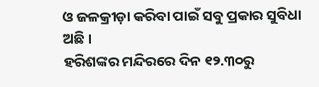ଓ ଜଳକ୍ରୀଡ଼ା କରିବା ପାଇଁ ସବୁ ପ୍ରକାର ସୁବିଧା ଅଛି ।
ହରିଶଙ୍କର ମନ୍ଦିରରେ ଦିନ ୧୨.୩୦ରୁ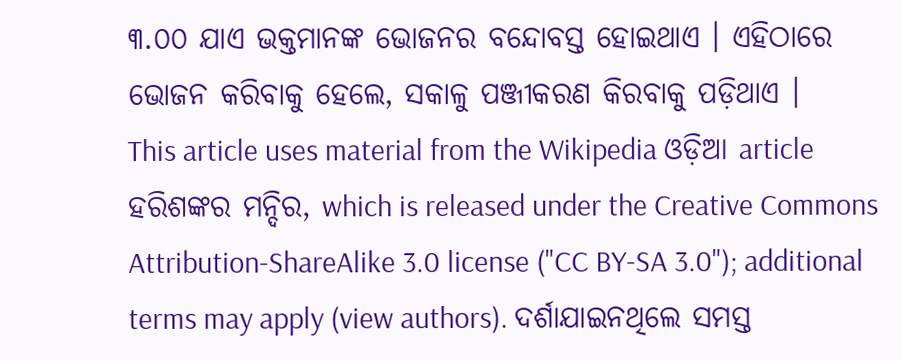୩.୦୦ ଯାଏ ଭକ୍ତମାନଙ୍କ ଭୋଜନର ବନ୍ଦୋବସ୍ତ ହୋଇଥାଏ । ଏହିଠାରେ ଭୋଜନ କରିବାକୁ ହେଲେ, ସକାଳୁ ପଞ୍ଜୀକରଣ କିରବାକୁ ପଡ଼ିଥାଏ ।
This article uses material from the Wikipedia ଓଡ଼ିଆ article ହରିଶଙ୍କର ମନ୍ଦିର, which is released under the Creative Commons Attribution-ShareAlike 3.0 license ("CC BY-SA 3.0"); additional terms may apply (view authors). ଦର୍ଶାଯାଇନଥିଲେ ସମସ୍ତ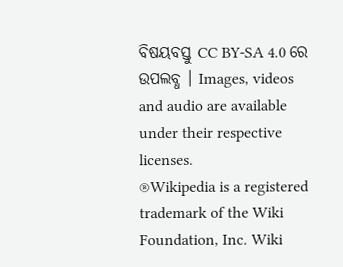ବିଷୟବସ୍ତୁ CC BY-SA 4.0 ରେ ଉପଲବ୍ଧ । Images, videos and audio are available under their respective licenses.
®Wikipedia is a registered trademark of the Wiki Foundation, Inc. Wiki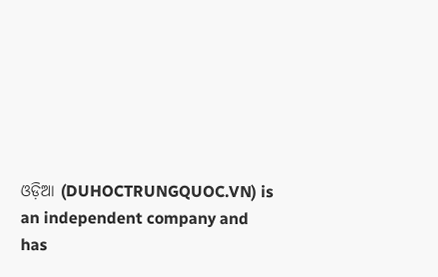ଓଡ଼ିଆ (DUHOCTRUNGQUOC.VN) is an independent company and has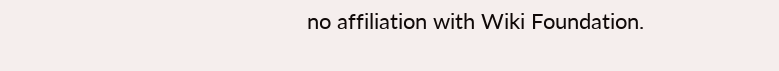no affiliation with Wiki Foundation.